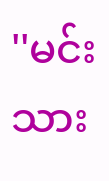''မင်းသား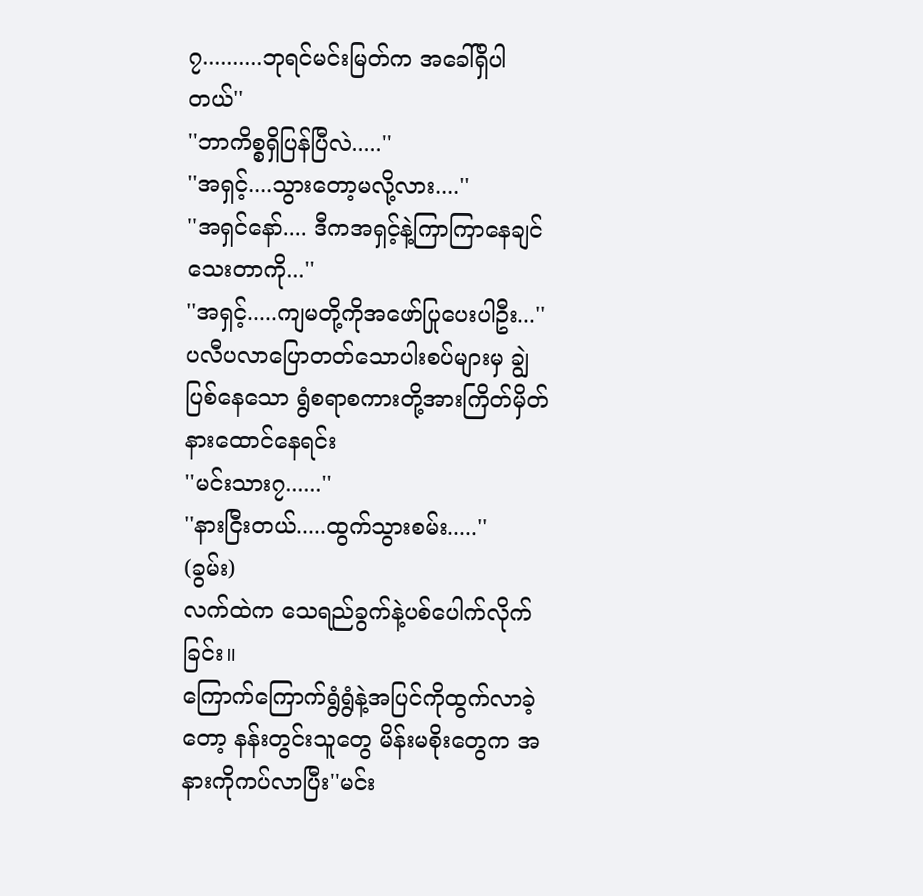၇..........ဘုရင်မင်းမြတ်က အခေါ်ရှိပါတယ်''
''ဘာကိစ္စရှိပြန်ပြီလဲ.....''
''အရှင့်....သွားတော့မလို့လား....''
''အရှင်နော်.... ဒီကအရှင့်နဲ့ကြာကြာနေချင်သေးတာကို...''
''အရှင့်.....ကျမတို့ကိုအဖော်ပြုပေးပါဦး...''
ပလီပလာပြောတတ်သောပါးစပ်များမှ ချွဲပြစ်နေသော ရွံစရာစကားတို့အားကြိတ်မှိတ်နားထောင်နေရင်း
''မင်းသား၇......''
''နားငြီးတယ်.....ထွက်သွားစမ်း.....''
(ခွမ်း)
လက်ထဲက သေရည်ခွက်နဲ့ပစ်ပေါက်လိုက်ခြင်း။
ကြောက်ကြောက်ရွံရွံနဲ့အပြင်ကိုထွက်လာခဲ့တော့ နန်းတွင်းသူတွေ မိန်းမစိုးတွေက အနားကိုကပ်လာပြီး''မင်း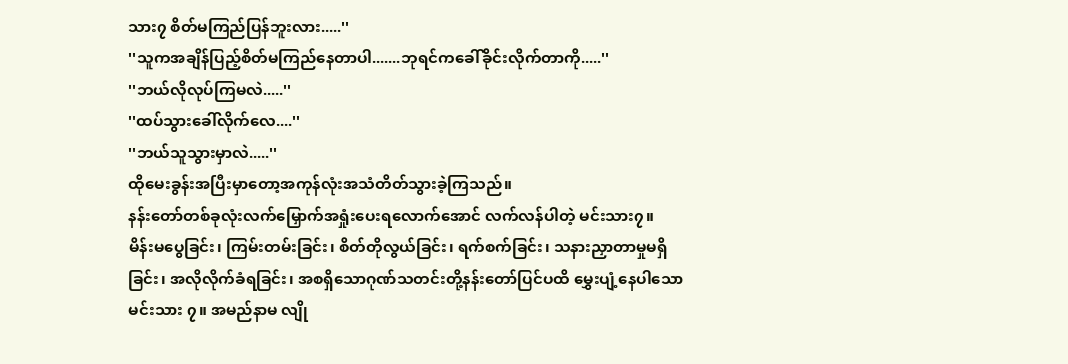သား၇ စိတ်မကြည်ပြန်ဘူးလား.....''
''သူကအချိန်ပြည့်စိတ်မကြည်နေတာပါ.......ဘုရင်ကခေါ်ခိုင်းလိုက်တာကို.....''
''ဘယ်လိုလုပ်ကြမလဲ.....''
''ထပ်သွားခေါ်လိုက်လေ....''
''ဘယ်သူသွားမှာလဲ.....''
ထိုမေးခွန်းအပြီးမှာတော့အကုန်လုံးအသံတိတ်သွားခဲ့ကြသည်။
နန်းတော်တစ်ခုလုံးလက်မြှောက်အရှုံးပေးရလောက်အောင် လက်လန်ပါတဲ့ မင်းသား၇။
မိန်းမပွေခြင်း၊ ကြမ်းတမ်းခြင်း၊ စိတ်တိုလွယ်ခြင်း၊ ရက်စက်ခြင်း၊ သနားညှာတာမှုမရှိခြင်း၊ အလိုလိုက်ခံရခြင်း၊ အစရှိသောဂုဏ်သတင်းတို့နန်းတော်ပြင်ပထိ မွှေးပျံ့နေပါသောမင်းသား ၇။ အမည်နာမ လျို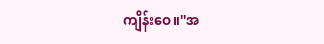ကျိန်းဝေ။''အ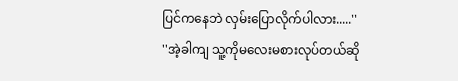ပြင်ကနေဘဲ လှမ်းပြောလိုက်ပါလား.....''
''အဲ့ခါကျ သူ့ကိုမလေးမစားလုပ်တယ်ဆို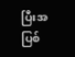ပြီးအပြစ်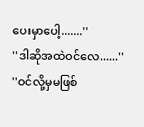ပေးမှာပေါ့.......''
''ဒါဆိုအထဲဝင်လေ......''
''ဝင်လို့မှမဖြစ်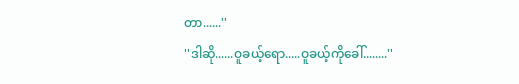တာ......''
''ဒါဆို......ဝူခယ့်ရော.....ဝူခယ့်ကိုခေါ်........''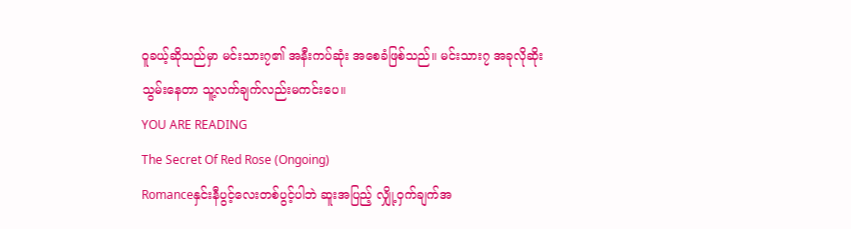ဝူခယ့်ဆိုသည်မှာ မင်းသား၇၏ အနီးကပ်ဆုံး အစေခံဖြစ်သည်။ မင်းသား၇ အခုလိုဆိုးသွမ်းနေတာ သူ့လက်ချက်လည်းမကင်းပေ။
YOU ARE READING
The Secret Of Red Rose (Ongoing)
Romanceနှင်းနီပွင့်လေးတစ်ပွင့်ပါဘဲ ဆူးအပြည့် လျှို့ဝှက်ချက်အ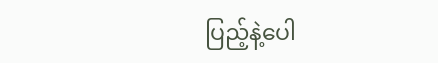ပြည့်နဲ့ပေါ